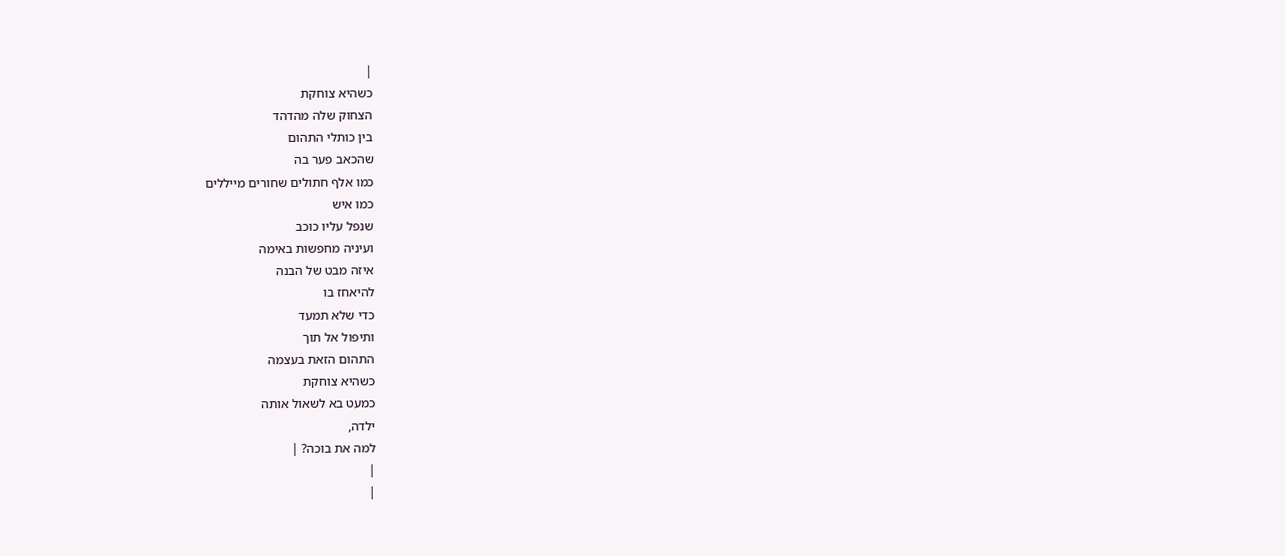|
כשהיא צוחקת
הצחוק שלה מהדהד
בין כותלי התהום
שהכאב פער בה
כמו אלף חתולים שחורים מייללים
כמו איש
שנפל עליו כוכב
ועיניה מחפשות באימה
איזה מבט של הבנה
להיאחז בו
כדי שלא תמעד
ותיפול אל תוך
התהום הזאת בעצמה
כשהיא צוחקת
כמעט בא לשאול אותה
ילדה,
למה את בוכה? |
|
|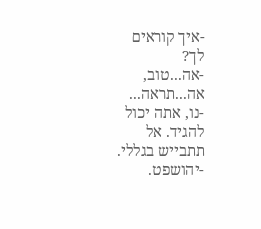-איך קוראים
לך?
-אה...טוב,
אה...תראה...
-נו, אתה יכול
להגיד. אל
תתבייש בגללי.
-יהושפט.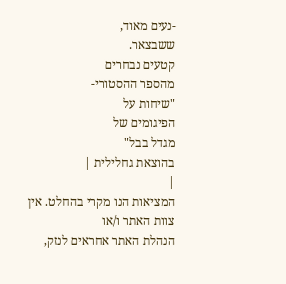-נעים מאוד,
ששבצאר.
קטעים נבחרים
מהספר ההסטורי-
"שיחות על
הפיגומים של
מגדל בבל"
בהוצאת גחלילית |
|
המציאות הנו מקרי בהחלט. אין צוות האתר ו/או
הנהלת האתר אחראים לנזק,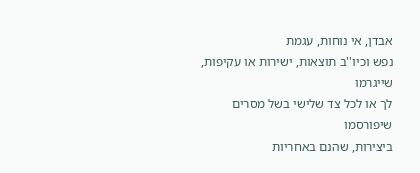אבדן, אי נוחות, עגמת
נפש וכיו''ב תוצאות, ישירות או עקיפות, שייגרמו
לך או לכל צד שלישי בשל מסרים שיפורסמו
ביצירות, שהנם באחריות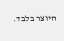היוצר בלבד.